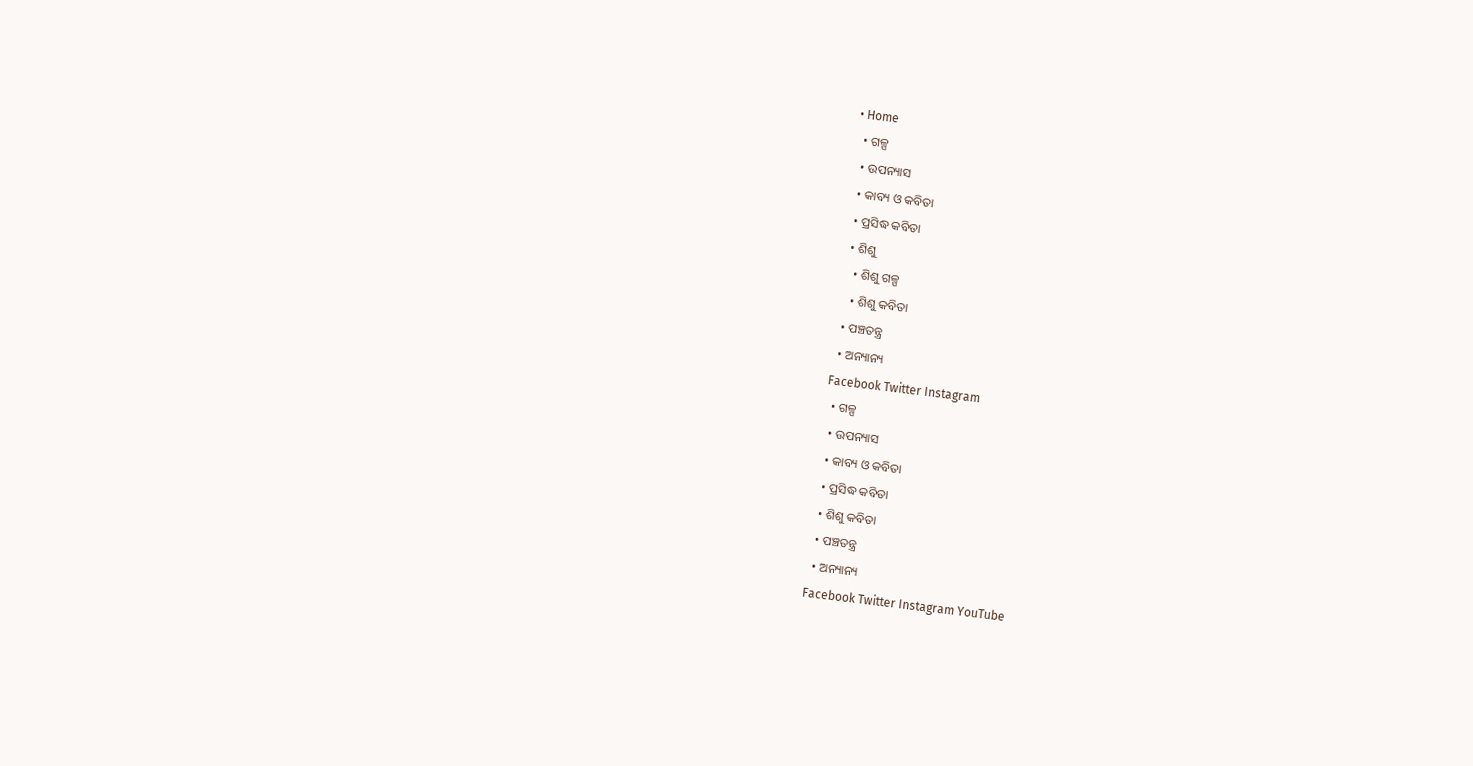• Home
  • ଗଳ୍ପ
  • ଉପନ୍ୟାସ
  • କାବ୍ୟ ଓ କବିତା
  • ପ୍ରସିଦ୍ଧ କବିତା
  • ଶିଶୁ
    • ଶିଶୁ ଗଳ୍ପ
    • ଶିଶୁ କବିତା
  • ପଞ୍ଚତନ୍ତ୍ର
  • ଅନ୍ୟାନ୍ୟ
Facebook Twitter Instagram
  • ଗଳ୍ପ
  • ଉପନ୍ୟାସ
  • କାବ୍ୟ ଓ କବିତା
  • ପ୍ରସିଦ୍ଧ କବିତା
  • ଶିଶୁ କବିତା
  • ପଞ୍ଚତନ୍ତ୍ର
  • ଅନ୍ୟାନ୍ୟ
Facebook Twitter Instagram YouTube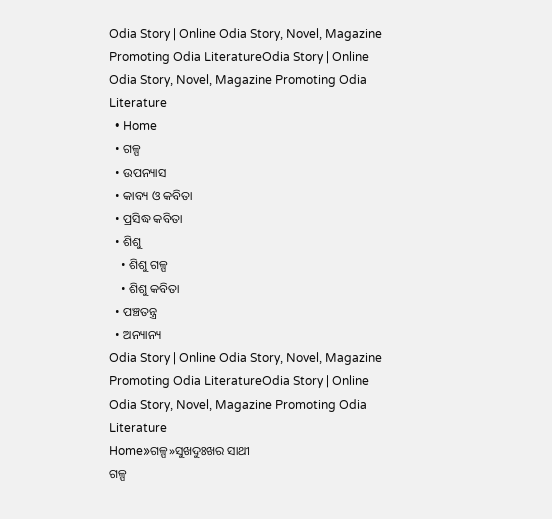Odia Story | Online Odia Story, Novel, Magazine Promoting Odia LiteratureOdia Story | Online Odia Story, Novel, Magazine Promoting Odia Literature
  • Home
  • ଗଳ୍ପ
  • ଉପନ୍ୟାସ
  • କାବ୍ୟ ଓ କବିତା
  • ପ୍ରସିଦ୍ଧ କବିତା
  • ଶିଶୁ
    • ଶିଶୁ ଗଳ୍ପ
    • ଶିଶୁ କବିତା
  • ପଞ୍ଚତନ୍ତ୍ର
  • ଅନ୍ୟାନ୍ୟ
Odia Story | Online Odia Story, Novel, Magazine Promoting Odia LiteratureOdia Story | Online Odia Story, Novel, Magazine Promoting Odia Literature
Home»ଗଳ୍ପ»ସୁଖଦୁଃଖର ସାଥୀ
ଗଳ୍ପ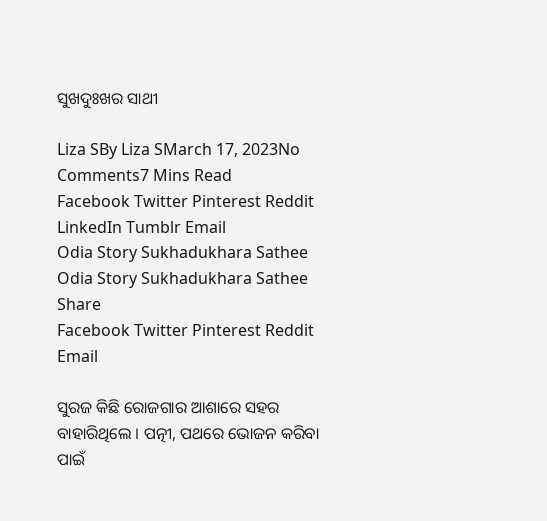ସୁଖଦୁଃଖର ସାଥୀ

Liza SBy Liza SMarch 17, 2023No Comments7 Mins Read
Facebook Twitter Pinterest Reddit LinkedIn Tumblr Email
Odia Story Sukhadukhara Sathee
Odia Story Sukhadukhara Sathee
Share
Facebook Twitter Pinterest Reddit Email

ସୁରଜ କିଛି ରୋଜଗାର ଆଶାରେ ସହର ବାହାରିଥିଲେ । ପତ୍ନୀ, ପଥରେ ଭୋଜନ କରିବା ପାଇଁ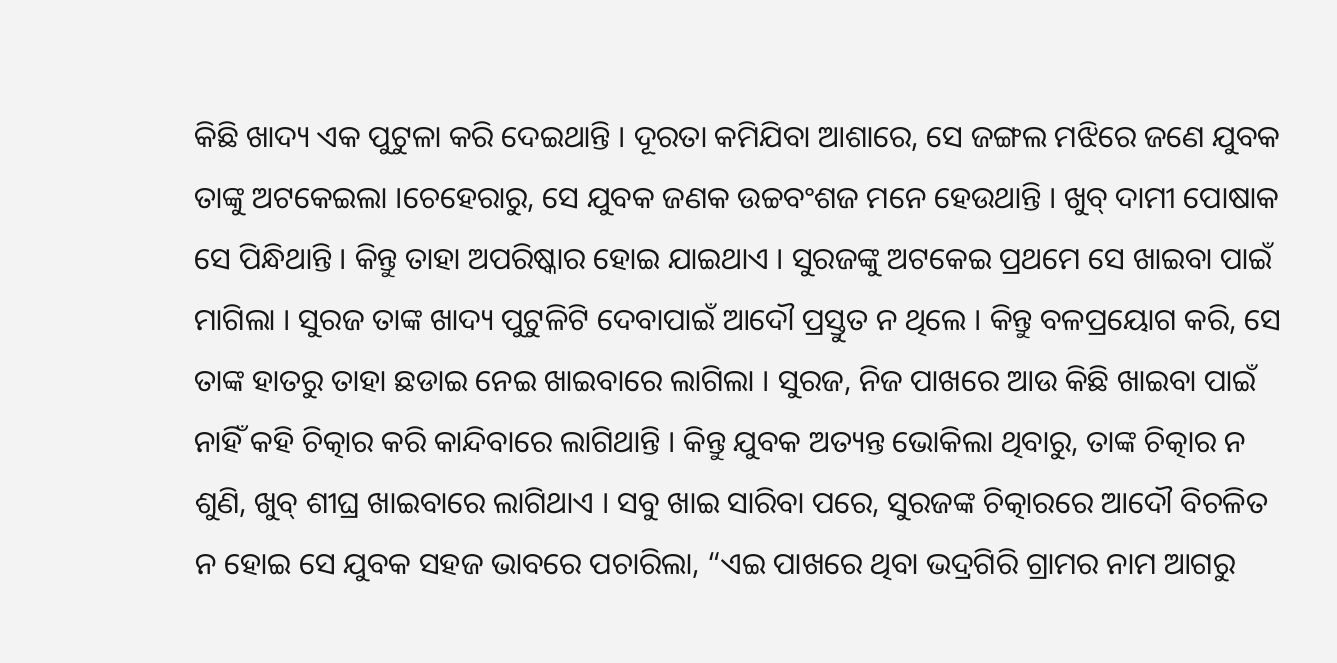କିଛି ଖାଦ୍ୟ ଏକ ପୁଟୁଳା କରି ଦେଇଥାନ୍ତି । ଦୂରତା କମିଯିବା ଆଶାରେ, ସେ ଜଙ୍ଗଲ ମଝିରେ ଜଣେ ଯୁବକ ତାଙ୍କୁ ଅଟକେଇଲା ।ଚେହେରାରୁ, ସେ ଯୁବକ ଜଣକ ଉଚ୍ଚବଂଶଜ ମନେ ହେଉଥାନ୍ତି । ଖୁବ୍ ଦାମୀ ପୋଷାକ ସେ ପିନ୍ଧିଥାନ୍ତି । କିନ୍ତୁ ତାହା ଅପରିଷ୍କାର ହୋଇ ଯାଇଥାଏ । ସୁରଜଙ୍କୁ ଅଟକେଇ ପ୍ରଥମେ ସେ ଖାଇବା ପାଇଁ ମାଗିଲା । ସୁରଜ ତାଙ୍କ ଖାଦ୍ୟ ପୁଟୁଳିଟି ଦେବାପାଇଁ ଆଦୌ ପ୍ରସ୍ତୁତ ନ ଥିଲେ । କିନ୍ତୁ ବଳପ୍ରୟୋଗ କରି, ସେ ତାଙ୍କ ହାତରୁ ତାହା ଛଡାଇ ନେଇ ଖାଇବାରେ ଲାଗିଲା । ସୁରଜ, ନିଜ ପାଖରେ ଆଉ କିଛି ଖାଇବା ପାଇଁ ନାହିଁ କହି ଚିତ୍କାର କରି କାନ୍ଦିବାରେ ଲାଗିଥାନ୍ତି । କିନ୍ତୁ ଯୁବକ ଅତ୍ୟନ୍ତ ଭୋକିଲା ଥିବାରୁ, ତାଙ୍କ ଚିତ୍କାର ନ ଶୁଣି, ଖୁବ୍ ଶୀଘ୍ର ଖାଇବାରେ ଲାଗିଥାଏ । ସବୁ ଖାଇ ସାରିବା ପରେ, ସୁରଜଙ୍କ ଚିତ୍କାରରେ ଆଦୌ ବିଚଳିତ ନ ହୋଇ ସେ ଯୁବକ ସହଜ ଭାବରେ ପଚାରିଲା, “ଏଇ ପାଖରେ ଥିବା ଭଦ୍ରଗିରି ଗ୍ରାମର ନାମ ଆଗରୁ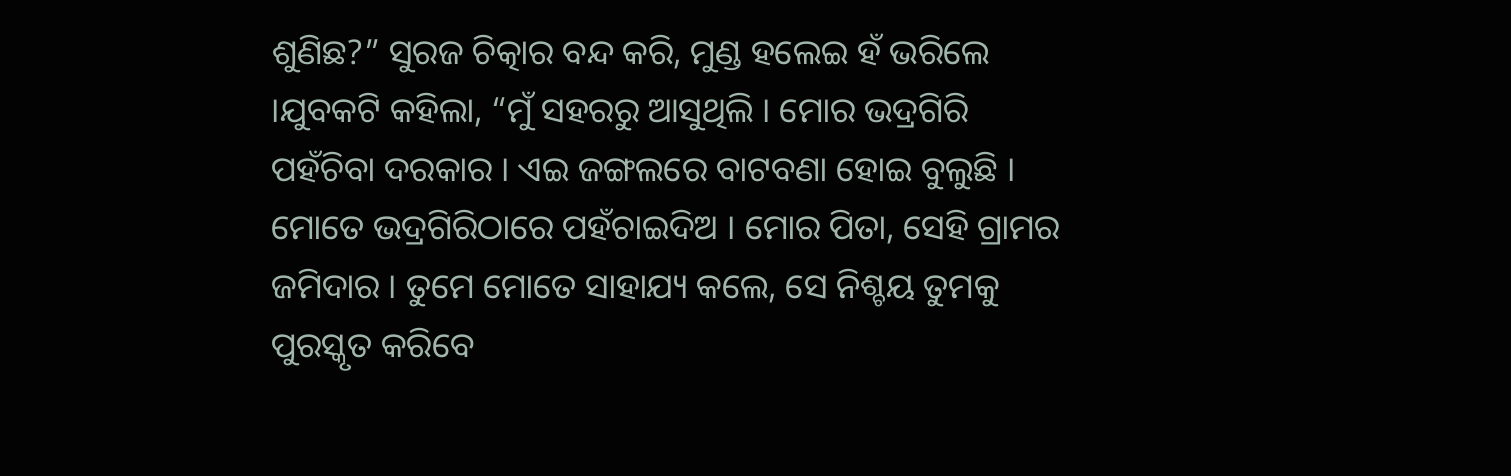ଶୁଣିଛ?” ସୁରଜ ଚିତ୍କାର ବନ୍ଦ କରି, ମୁଣ୍ଡ ହଲେଇ ହଁ ଭରିଲେ ।ଯୁବକଟି କହିଲା, “ମୁଁ ସହରରୁ ଆସୁଥିଲି । ମୋର ଭଦ୍ରଗିରି ପହଁଚିବା ଦରକାର । ଏଇ ଜଙ୍ଗଲରେ ବାଟବଣା ହୋଇ ବୁଲୁଛି । ମୋତେ ଭଦ୍ରଗିରିଠାରେ ପହଁଚାଇଦିଅ । ମୋର ପିତା, ସେହି ଗ୍ରାମର ଜମିଦାର । ତୁମେ ମୋତେ ସାହାଯ୍ୟ କଲେ, ସେ ନିଶ୍ଚୟ ତୁମକୁ ପୁରସ୍କୃତ କରିବେ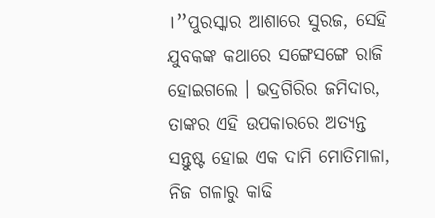।”ପୁରସ୍କାର ଆଶାରେ ସୁରଜ, ସେହି ଯୁବକଙ୍କ କଥାରେ ସଙ୍ଗେସଙ୍ଗେ ରାଜି ହୋଇଗଲେ । ଭଦ୍ରଗିରିର ଜମିଦାର, ତାଙ୍କର ଏହି ଉପକାରରେ ଅତ୍ୟନ୍ତ ସନ୍ତୁଷ୍ଟ ହୋଇ ଏକ ଦାମି ମୋତିମାଳା, ନିଜ ଗଳାରୁ କାଢି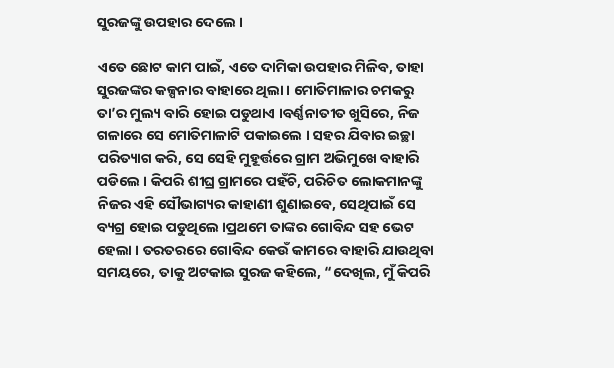ସୁରଜଙ୍କୁ ଉପହାର ଦେଲେ ।

ଏତେ ଛୋଟ କାମ ପାଇଁ, ଏତେ ଦାମିକା ଉପହାର ମିଳିବ, ତାହା ସୁରଜଙ୍କର କଳ୍ପନାର ବାହାରେ ଥିଲା । ମୋତିମାଳାର ଚମକରୁ ତା’ର ମୁଲ୍ୟ ବାରି ହୋଇ ପଡୁଥାଏ ।ବର୍ଣ୍ଣନାତୀତ ଖୁସିରେ, ନିଜ ଗଳାରେ ସେ ମୋତିମାଳାଟି ପକାଇଲେ । ସହର ଯିବାର ଇଚ୍ଛା ପରିତ୍ୟାଗ କରି, ସେ ସେହି ମୁହୂର୍ତ୍ତରେ ଗ୍ରାମ ଅଭିମୁଖେ ବାହାରି ପଡିଲେ । କିପରି ଶୀଘ୍ର ଗ୍ରାମରେ ପହଁଚି, ପରିଚିତ ଲୋକମାନଙ୍କୁ ନିଜର ଏହି ସୌଭାଗ୍ୟର କାହାଣୀ ଶୁଣାଇବେ, ସେଥିପାଇଁ ସେ ବ୍ୟଗ୍ର ହୋଇ ପଡୁଥିଲେ ।ପ୍ରଥମେ ତାଙ୍କର ଗୋବିନ୍ଦ ସହ ଭେଟ ହେଲା । ତରତରରେ ଗୋବିନ୍ଦ କେଉଁ କାମରେ ବାହାରି ଯାଉଥିବା ସମୟରେ, ତାକୁ ଅଟକାଇ ସୁରଜ କହିଲେ, “ଦେଖିଲ, ମୁଁ କିପରି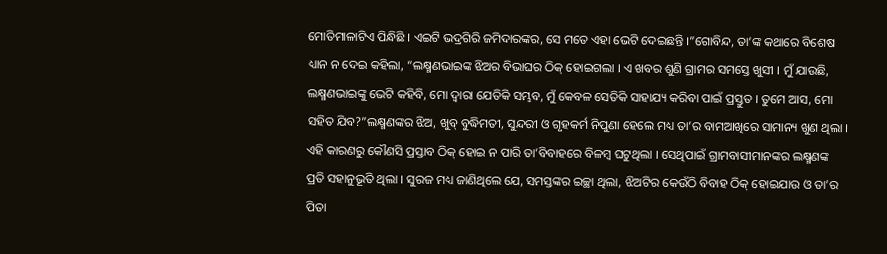ମୋତିମାଳାଟିଏ ପିନ୍ଧିଛି । ଏଇଟି ଭଦ୍ରଗିରି ଜମିଦାରଙ୍କର, ସେ ମତେ ଏହା ଭେଟି ଦେଇଛନ୍ତି ।”ଗୋବିନ୍ଦ, ତା’ଙ୍କ କଥାରେ ବିଶେଷ ଧ୍ୟାନ ନ ଦେଇ କହିଲା, “ଲକ୍ଷ୍ମଣଭାଇଙ୍କ ଝିଅର ବିଭାଘର ଠିକ୍ ହୋଇଗଲା । ଏ ଖବର ଶୁଣି ଗ୍ରାମର ସମସ୍ତେ ଖୁସୀ । ମୁଁ ଯାଉଛି, ଲକ୍ଷ୍ମଣଭାଇଙ୍କୁ ଭେଟି କହିବି, ମୋ ଦ୍ୱାରା ଯେତିକି ସମ୍ଭବ, ମୁଁ କେବଳ ସେତିକି ସାହାଯ୍ୟ କରିବା ପାଇଁ ପ୍ରସ୍ତୁତ । ତୁମେ ଆସ, ମୋ ସହିତ ଯିବ?”ଲକ୍ଷ୍ମଣଙ୍କର ଝିଅ, ଖୁବ୍ ବୁଦ୍ଧିମତୀ, ସୁନ୍ଦରୀ ଓ ଗୃହକର୍ମ ନିପୁଣା ହେଲେ ମଧ୍ୟ ତା’ର ବାମଆଖିରେ ସାମାନ୍ୟ ଖୁଣ ଥିଲା । ଏହି କାରଣରୁ କୌଣସି ପ୍ରସ୍ତାବ ଠିକ୍ ହୋଇ ନ ପାରି ତା’ବିବାହରେ ବିଳମ୍ବ ଘଟୁଥିଲା । ସେଥିପାଇଁ ଗ୍ରାମବାସୀମାନଙ୍କର ଲକ୍ଷ୍ମଣଙ୍କ ପ୍ରତି ସହାନୁଭୂତି ଥିଲା । ସୁରଜ ମଧ୍ୟ ଜାଣିଥିଲେ ଯେ, ସମସ୍ତଙ୍କର ଇଚ୍ଛା ଥିଲା, ଝିଅଟିର କେଉଁଠି ବିବାହ ଠିକ୍ ହୋଇଯାଉ ଓ ତା’ର ପିତା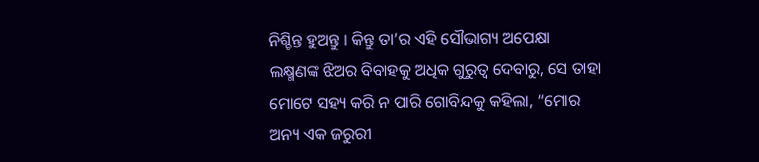ନିଶ୍ଚିନ୍ତ ହୁଅନ୍ତୁ । କିନ୍ତୁ ତା’ର ଏହି ସୌଭାଗ୍ୟ ଅପେକ୍ଷା ଲକ୍ଷ୍ମଣଙ୍କ ଝିଅର ବିବାହକୁ ଅଧିକ ଗୁରୁତ୍ୱ ଦେବାରୁ, ସେ ତାହା ମୋଟେ ସହ୍ୟ କରି ନ ପାରି ଗୋବିନ୍ଦକୁ କହିଲା, “ମୋର ଅନ୍ୟ ଏକ ଜରୁରୀ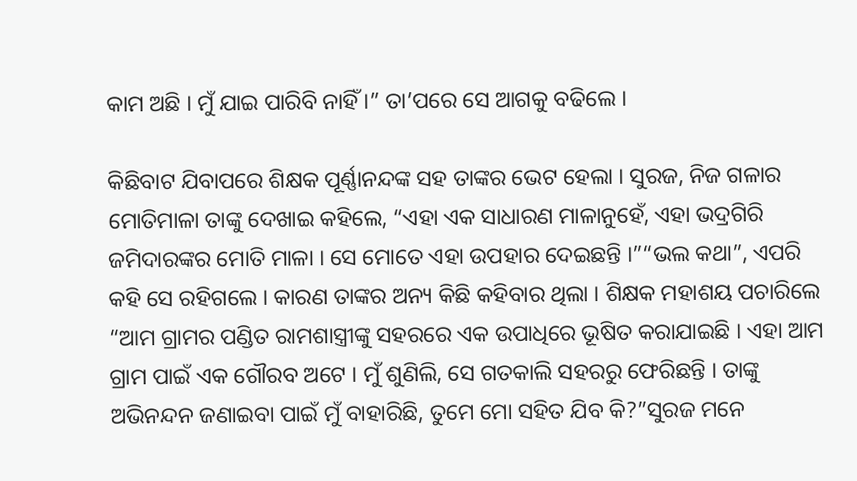କାମ ଅଛି । ମୁଁ ଯାଇ ପାରିବି ନାହିଁ ।” ତା’ପରେ ସେ ଆଗକୁ ବଢିଲେ ।

କିଛିବାଟ ଯିବାପରେ ଶିକ୍ଷକ ପୂର୍ଣ୍ଣାନନ୍ଦଙ୍କ ସହ ତାଙ୍କର ଭେଟ ହେଲା । ସୁରଜ, ନିଜ ଗଳାର ମୋତିମାଳା ତାଙ୍କୁ ଦେଖାଇ କହିଲେ, “ଏହା ଏକ ସାଧାରଣ ମାଳାନୁହେଁ, ଏହା ଭଦ୍ରଗିରି ଜମିଦାରଙ୍କର ମୋତି ମାଳା । ସେ ମୋତେ ଏହା ଉପହାର ଦେଇଛନ୍ତି ।”“ଭଲ କଥା”, ଏପରି କହି ସେ ରହିଗଲେ । କାରଣ ତାଙ୍କର ଅନ୍ୟ କିଛି କହିବାର ଥିଲା । ଶିକ୍ଷକ ମହାଶୟ ପଚାରିଲେ “ଆମ ଗ୍ରାମର ପଣ୍ଡିତ ରାମଶାସ୍ତ୍ରୀଙ୍କୁ ସହରରେ ଏକ ଉପାଧିରେ ଭୂଷିତ କରାଯାଇଛି । ଏହା ଆମ ଗ୍ରାମ ପାଇଁ ଏକ ଗୌରବ ଅଟେ । ମୁଁ ଶୁଣିଲି, ସେ ଗତକାଲି ସହରରୁ ଫେରିଛନ୍ତି । ତାଙ୍କୁ ଅଭିନନ୍ଦନ ଜଣାଇବା ପାଇଁ ମୁଁ ବାହାରିଛି, ତୁମେ ମୋ ସହିତ ଯିବ କି?”ସୁରଜ ମନେ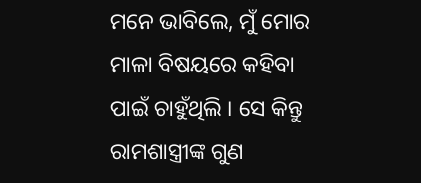ମନେ ଭାବିଲେ, ମୁଁ ମୋର ମାଳା ବିଷୟରେ କହିବା ପାଇଁ ଚାହୁଁଥିଲି । ସେ କିନ୍ତୁ ରାମଶାସ୍ତ୍ରୀଙ୍କ ଗୁଣ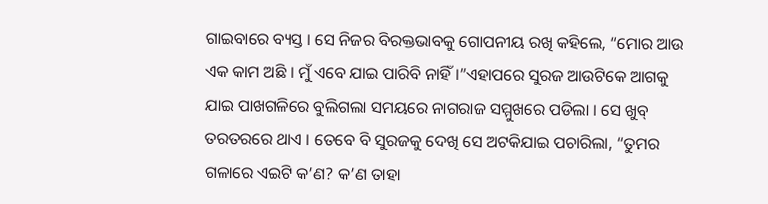ଗାଇବାରେ ବ୍ୟସ୍ତ । ସେ ନିଜର ବିରକ୍ତଭାବକୁ ଗୋପନୀୟ ରଖି କହିଲେ, “ମୋର ଆଉ ଏକ କାମ ଅଛି । ମୁଁ ଏବେ ଯାଇ ପାରିବି ନାହିଁ ।”ଏହାପରେ ସୁରଜ ଆଉଟିକେ ଆଗକୁ ଯାଇ ପାଖଗଳିରେ ବୁଲିଗଲା ସମୟରେ ନାଗରାଜ ସମ୍ମୁଖରେ ପଡିଲା । ସେ ଖୁବ୍ ତରତରରେ ଥାଏ । ତେବେ ବି ସୁରଜକୁ ଦେଖି ସେ ଅଟକିଯାଇ ପଚାରିଲା, “ତୁମର ଗଳାରେ ଏଇଟି କ’ଣ? କ’ଣ ତାହା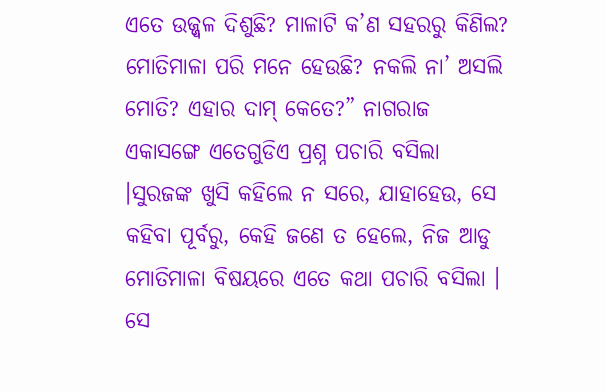ଏତେ ଉଜ୍ଜ୍ୱଳ ଦିଶୁଛି? ମାଳାଟି କ’ଣ ସହରରୁ କିଣିଲ? ମୋତିମାଳା ପରି ମନେ ହେଉଛି? ନକଲି ନା’ ଅସଲି ମୋତି? ଏହାର ଦାମ୍ କେତେ?” ନାଗରାଜ ଏକାସଙ୍ଗେ ଏତେଗୁଡିଏ ପ୍ରଶ୍ନ ପଚାରି ବସିଲା ।ସୁରଜଙ୍କ ଖୁସି କହିଲେ ନ ସରେ, ଯାହାହେଉ, ସେ କହିବା ପୂର୍ବରୁ, କେହି ଜଣେ ତ ହେଲେ, ନିଜ ଆଡୁ ମୋତିମାଳା ବିଷୟରେ ଏତେ କଥା ପଚାରି ବସିଲା । ସେ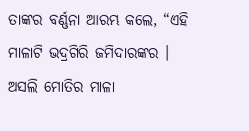ତାଙ୍କର ବର୍ଣ୍ଣନା ଆରମ୍ଭ କଲେ, “ଏହି ମାଳାଟି ଭଦ୍ରଗିରି ଜମିଦାରଙ୍କର । ଅସଲି ମୋତିର ମାଳା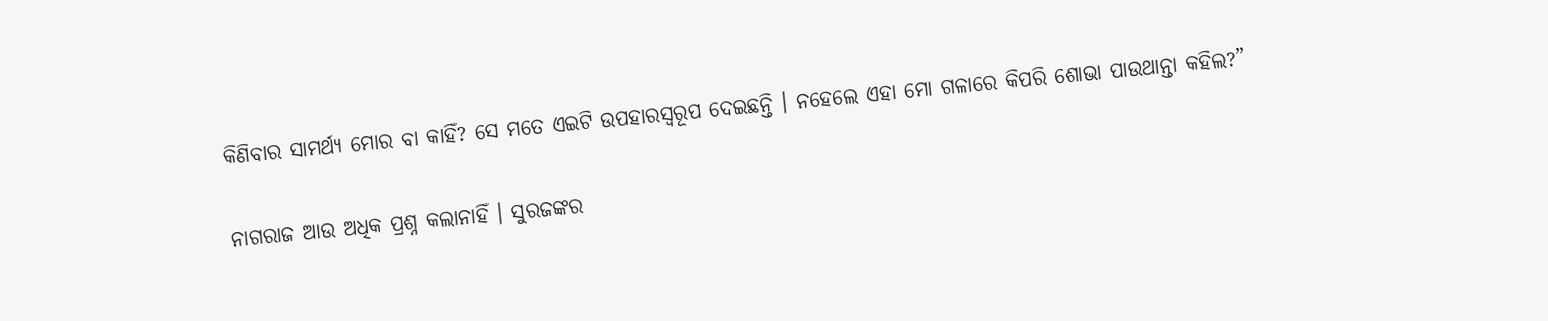କିଣିବାର ସାମର୍ଥ୍ୟ ମୋର ବା କାହିଁ? ସେ ମତେ ଏଇଟି ଉପହାରସ୍ୱରୂପ ଦେଇଛନ୍ତି । ନହେଲେ ଏହା ମୋ ଗଳାରେ କିପରି ଶୋଭା ପାଉଥାନ୍ତା କହିଲ?”

ନାଗରାଜ ଆଉ ଅଧିକ ପ୍ରଶ୍ନ କଲାନାହିଁ । ସୁରଜଙ୍କର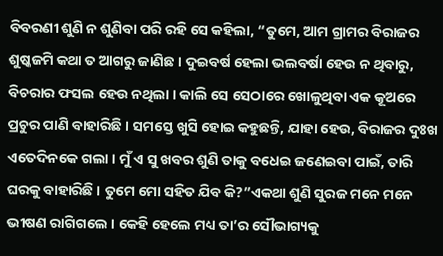ବିବରଣୀ ଶୁଣି ନ ଶୁଣିବା ପରି ରହି ସେ କହିଲା, “ତୁମେ, ଆମ ଗ୍ରାମର ବିରାଜର ଶୁଷ୍କଜମି କଥା ତ ଆଗରୁ ଜାଣିଛ । ଦୁଇବର୍ଷ ହେଲା ଭଲବର୍ଷା ହେଉ ନ ଥିବାରୁ, ବିଚରାର ଫସଲ ହେଉ ନଥିଲା । କାଲି ସେ ସେଠାରେ ଖୋଳୁଥିବା ଏକ କୂଅରେ ପ୍ରଚୁର ପାଣି ବାହାରିଛି । ସମସ୍ତେ ଖୁସି ହୋଇ କହୁଛନ୍ତି, ଯାହା ହେଉ, ବିରାଜର ଦୁଃଖ ଏତେଦିନକେ ଗଲା । ମୁଁ ଏ ସୁ ଖବର ଶୁଣି ତାକୁ ବଧେଇ ଜଣେଇବା ପାଇଁ, ତାରି ଘରକୁ ବାହାରିଛି । ତୁମେ ମୋ ସହିତ ଯିବ କି?”ଏକଥା ଶୁଣି ସୁରଜ ମନେ ମନେ ଭୀଷଣ ରାଗିଗଲେ । କେହି ହେଲେ ମଧ୍ୟ ତା’ର ସୌଭାଗ୍ୟକୁ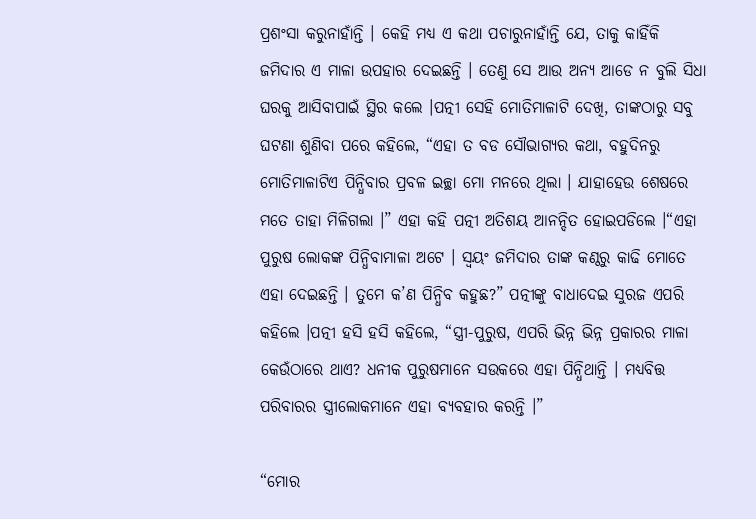ପ୍ରଶଂସା କରୁନାହାଁନ୍ତି । କେହି ମଧ୍ୟ ଏ କଥା ପଚାରୁନାହାଁନ୍ତି ଯେ, ତାକୁ କାହିଁକି ଜମିଦାର ଏ ମାଳା ଉପହାର ଦେଇଛନ୍ତି । ତେଣୁ ସେ ଆଉ ଅନ୍ୟ ଆଡେ ନ ବୁଲି ସିଧା ଘରକୁ ଆସିବାପାଇଁ ସ୍ଥିର କଲେ ।ପତ୍ନୀ ସେହି ମୋତିମାଳାଟି ଦେଖି, ତାଙ୍କଠାରୁ ସବୁ ଘଟଣା ଶୁଣିବା ପରେ କହିଲେ, “ଏହା ତ ବଡ ସୌଭାଗ୍ୟର କଥା, ବହୁଦିନରୁ ମୋତିମାଳାଟିଏ ପିନ୍ଧିବାର ପ୍ରବଳ ଇଚ୍ଛା ମୋ ମନରେ ଥିଲା । ଯାହାହେଉ ଶେଷରେ ମତେ ତାହା ମିଳିଗଲା ।” ଏହା କହି ପତ୍ନୀ ଅତିଶୟ ଆନନ୍ଦିତ ହୋଇପଡିଲେ ।“ଏହା ପୁରୁଷ ଲୋକଙ୍କ ପିନ୍ଧିବାମାଳା ଅଟେ । ସ୍ୱୟଂ ଜମିଦାର ତାଙ୍କ କଣ୍ଠରୁ କାଢି ମୋତେ ଏହା ଦେଇଛନ୍ତି । ତୁମେ କ’ଣ ପିନ୍ଧିବ କହୁଛ?” ପତ୍ନୀଙ୍କୁ ବାଧାଦେଇ ସୁରଜ ଏପରି କହିଲେ ।ପତ୍ନୀ ହସି ହସି କହିଲେ, “ସ୍ତ୍ରୀ-ପୁରୁଷ, ଏପରି ଭିନ୍ନ ଭିନ୍ନ ପ୍ରକାରର ମାଳା କେଉଁଠାରେ ଥାଏ? ଧନୀକ ପୁରୁଷମାନେ ସଉକରେ ଏହା ପିନ୍ଧିଥାନ୍ତି । ମଧ୍ୟବିତ୍ତ ପରିବାରର ସ୍ତ୍ରୀଲୋକମାନେ ଏହା ବ୍ୟବହାର କରନ୍ତି ।”

“ମୋର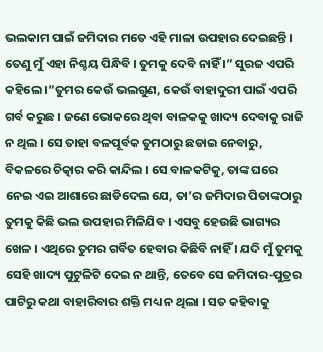ଭଲକାମ ପାଇଁ ଜମିଦାର ମତେ ଏହି ମାଳା ଉପହାର ଦେଇଛନ୍ତି । ତେଣୁ ମୁଁ ଏହା ନିଶ୍ଚୟ ପିନ୍ଧିବି । ତୁମକୁ ଦେବି ନାହିଁ ।” ସୁରଜ ଏପରି କହିଲେ ।“ତୁମର କେଉଁ ଭଲଗୁଣ, କେଉଁ ବାହାଦୁରୀ ପାଇଁ ଏପରି ଗର୍ବ କରୁଛ । ଜଣେ ଭୋକରେ ଥିବା ବାଳକକୁ ଖାଦ୍ୟ ଦେବାକୁ ରାଜି ନ ଥିଲ । ସେ ତାହା ବଳପୂର୍ବକ ତୁମଠାରୁ ଛଡାଇ ନେବାରୁ, ବିକଳରେ ଚିତ୍କାର କରି କାନ୍ଦିଲ । ସେ ବାଳକଟିକୁ, ତାଙ୍କ ଘରେ ନେଇ ଏଇ ଆଶାରେ ଛାଡିଦେଲ ଯେ, ତା’ର ଜମିଦାର ପିତାଙ୍କଠାରୁ ତୁମକୁ କିଛି ଭଲ ଉପହାର ମିଳିଯିବ । ଏସବୁ ହେଉଛି ଭାଗ୍ୟର ଖେଳ । ଏଥିରେ ତୁମର ଗର୍ବିତ ହେବାର କିଛିବି ନାହିଁ । ଯଦି ମୁଁ ତୁମକୁ ସେହି ଖାଦ୍ୟ ପୁଟୁଳିଟି ଦେଇ ନ ଥାନ୍ତି, ତେବେ ସେ ଜମିଦାର-ପୁତ୍ରର ପାଟିରୁ କଥା ବାହାରିବାର ଶକ୍ତି ମଧ୍ୟ ନ ଥିଲା । ସତ କହିବାକୁ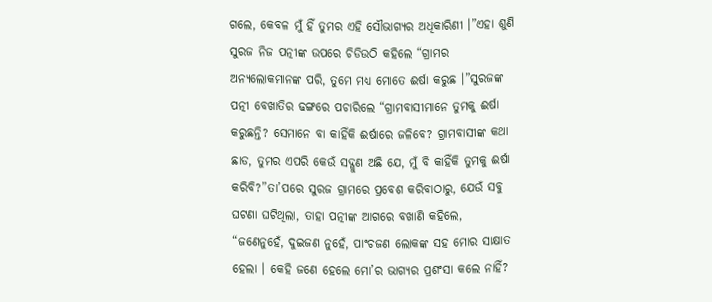ଗଲେ, କେବଳ ମୁଁ ହିଁ ତୁମର ଏହି ସୌଭାଗ୍ୟର ଅଧିକାରିଣୀ ।”ଏହା ଶୁଣି ସୁରଜ ନିଜ ପତ୍ନୀଙ୍କ ଉପରେ ଚିଡିଉଠି କହିଲେ “ଗ୍ରାମର ଅନ୍ୟଲୋକମାନଙ୍କ ପରି, ତୁମେ ମଧ୍ୟ ମୋତେ ଈର୍ଷା କରୁଛ ।”ସୁରଜଙ୍କ ପତ୍ନୀ ବେଖାତିର ଢଙ୍ଗରେ ପଚାରିଲେ “ଗ୍ରାମବାସୀମାନେ ତୁମକୁ ଈର୍ଷା କରୁଛନ୍ତି? ସେମାନେ ବା କାହିଁକି ଈର୍ଷାରେ ଜଳିବେ? ଗ୍ରାମବାସୀଙ୍କ କଥା ଛାଡ, ତୁମର ଏପରି କେଉଁ ସଦ୍ଗୁଣ ଅଛି ଯେ, ମୁଁ ବି କାହିଁକି ତୁମକୁ ଈର୍ଷା କରିବି?”ତା’ପରେ ସୁରଜ ଗ୍ରାମରେ ପ୍ରବେଶ କରିବାଠାରୁ, ଯେଉଁ ସବୁ ଘଟଣା ଘଟିଥିଲା, ତାହା ପତ୍ନୀଙ୍କ ଆଗରେ ବଖାଣି କହିଲେ, “ଜଣେନୁହେଁ, ଦୁଇଜଣ ନୁହେଁ, ପାଂଚଜଣ ଲୋକଙ୍କ ସହ ମୋର ସାକ୍ଷାତ ହେଲା । କେହି ଜଣେ ହେଲେ ମୋ’ର ଭାଗ୍ୟର ପ୍ରଶଂସା କଲେ ନାହିଁ?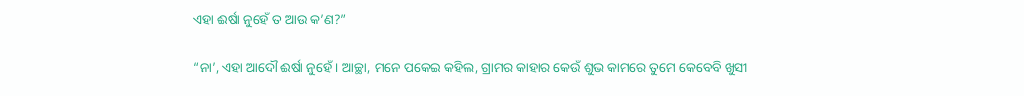ଏହା ଈର୍ଷା ନୁହେଁ ତ ଆଉ କ’ଣ?”

“ନା’, ଏହା ଆଦୌ ଈର୍ଷା ନୁହେଁ । ଆଚ୍ଛା, ମନେ ପକେଇ କହିଲ, ଗ୍ରାମର କାହାର କେଉଁ ଶୁଭ କାମରେ ତୁମେ କେବେବି ଖୁସୀ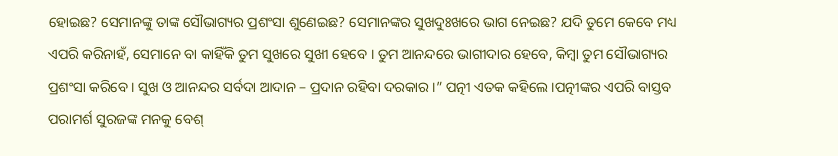ହୋଇଛ? ସେମାନଙ୍କୁ ତାଙ୍କ ସୌଭାଗ୍ୟର ପ୍ରଶଂସା ଶୁଣେଇଛ? ସେମାନଙ୍କର ସୁଖଦୁଃଖରେ ଭାଗ ନେଇଛ? ଯଦି ତୁମେ କେବେ ମଧ୍ୟ ଏପରି କରିନାହଁ, ସେମାନେ ବା କାହିଁକି ତୁମ ସୁଖରେ ସୁଖୀ ହେବେ । ତୁମ ଆନନ୍ଦରେ ଭାଗୀଦାର ହେବେ, କିମ୍ବା ତୁମ ସୌଭାଗ୍ୟର ପ୍ରଶଂସା କରିବେ । ସୁଖ ଓ ଆନନ୍ଦର ସର୍ବଦା ଆଦାନ – ପ୍ରଦାନ ରହିବା ଦରକାର ।” ପତ୍ନୀ ଏତକ କହିଲେ ।ପତ୍ନୀଙ୍କର ଏପରି ବାସ୍ତବ ପରାମର୍ଶ ସୁରଜଙ୍କ ମନକୁ ବେଶ୍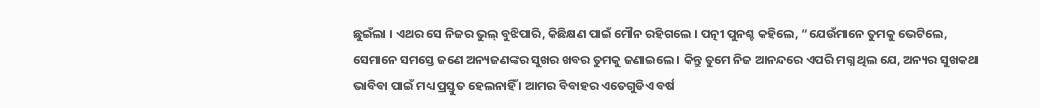ଛୁଇଁଲା । ଏଥର ସେ ନିଜର ଭୁଲ୍ ବୁଝିପାରି, କିଛିକ୍ଷଣ ପାଇଁ ମୌନ ରହିଗଲେ । ପତ୍ନୀ ପୁନଶ୍ଚ କହିଲେ, “ଯେଉଁମାନେ ତୁମକୁ ଭେଟିଲେ, ସେମାନେ ସମସ୍ତେ ଜଣେ ଅନ୍ୟଜଣଙ୍କର ସୁଖର ଖବର ତୁମକୁ ଜଣାଇଲେ । କିନ୍ତୁ ତୁମେ ନିଜ ଆନନ୍ଦରେ ଏପରି ମଗ୍ନ ଥିଲ ଯେ, ଅନ୍ୟର ସୁଖକଥା ଭାବିବା ପାଇଁ ମଧ୍ୟ ପ୍ରସ୍ତୁତ ହେଲନାହିଁ । ଆମର ବିବାହର ଏତେଗୁଡିଏ ବର୍ଷ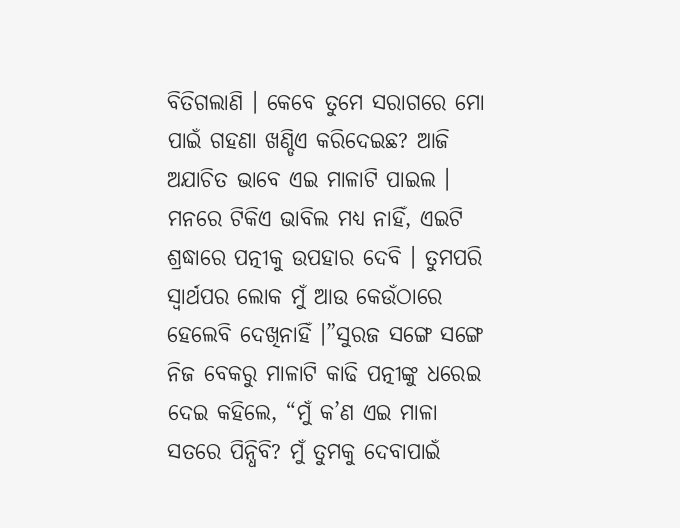ବିତିଗଲାଣି । କେବେ ତୁମେ ସରାଗରେ ମୋ ପାଇଁ ଗହଣା ଖଣ୍ଡିଏ କରିଦେଇଛ? ଆଜି ଅଯାଚିତ ଭାବେ ଏଇ ମାଳାଟି ପାଇଲ । ମନରେ ଟିକିଏ ଭାବିଲ ମଧ୍ୟ ନାହିଁ, ଏଇଟି ଶ୍ରଦ୍ଧାରେ ପତ୍ନୀକୁ ଉପହାର ଦେବି । ତୁମପରି ସ୍ୱାର୍ଥପର ଲୋକ ମୁଁ ଆଉ କେଉଁଠାରେ ହେଲେବି ଦେଖିନାହିଁ ।”ସୁରଜ ସଙ୍ଗେ ସଙ୍ଗେ ନିଜ ବେକରୁ ମାଳାଟି କାଢି ପତ୍ନୀଙ୍କୁ ଧରେଇ ଦେଇ କହିଲେ, “ମୁଁ କ’ଣ ଏଇ ମାଳା ସତରେ ପିନ୍ଧିବି? ମୁଁ ତୁମକୁ ଦେବାପାଇଁ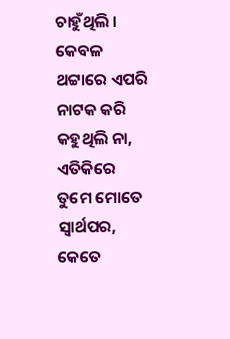ଚାହୁଁଥିଲି । କେବଳ ଥଟ୍ଟାରେ ଏପରି ନାଟକ କରି କହୁଥିଲି ନା, ଏତିକିରେ ତୁମେ ମୋତେ ସ୍ୱାର୍ଥପର, କେତେ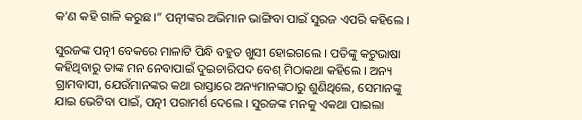କ’ଣ କହି ଗାଳି କରୁଛ ।” ପତ୍ନୀଙ୍କର ଅଭିମାନ ଭାଙ୍ଗିବା ପାଇଁ ସୁରଜ ଏପରି କହିଲେ ।

ସୁରଜଙ୍କ ପତ୍ନୀ ବେକରେ ମାଳାଟି ପିନ୍ଧି ବହୁତ ଖୁସୀ ହୋଇଗଲେ । ପତିଙ୍କୁ କଟୁଭାଷା କହିଥିବାରୁ ତାଙ୍କ ମନ ନେବାପାଇଁ ଦୁଇଚାରିପଦ ବେଶ୍ ମିଠାକଥା କହିଲେ । ଅନ୍ୟ ଗ୍ରାମବାସୀ, ଯେଉଁମାନଙ୍କର କଥା ରାସ୍ତାରେ ଅନ୍ୟମାନଙ୍କଠାରୁ ଶୁଣିଥିଲେ, ସେମାନଙ୍କୁ ଯାଇ ଭେଟିବା ପାଇଁ, ପତ୍ନୀ ପରାମର୍ଶ ଦେଲେ । ସୁରଜଙ୍କ ମନକୁ ଏକଥା ପାଇଲା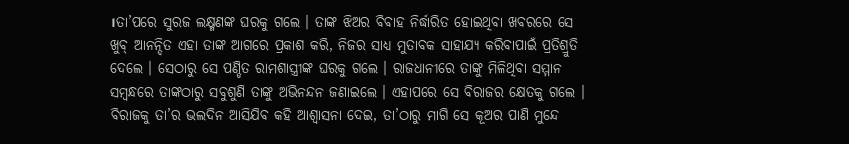।ତା’ପରେ ସୁରଜ ଲକ୍ଷ୍ମଣଙ୍କ ଘରକୁ ଗଲେ । ତାଙ୍କ ଝିଅର ବିବାହ ନିର୍ଦ୍ଧାରିତ ହୋଇଥିବା ଖବରରେ ସେ ଖୁବ୍ ଆନନ୍ଦିତ ଏହା ତାଙ୍କ ଆଗରେ ପ୍ରକାଶ କରି, ନିଜର ସାଧ୍ୟ ମୁତାବକ ସାହାଯ୍ୟ କରିବାପାଇଁ ପ୍ରତିଶ୍ରୁତି ଦେଲେ । ସେଠାରୁ ସେ ପଣ୍ଡିତ ରାମଶାସ୍ତ୍ରୀଙ୍କ ଘରକୁ ଗଲେ । ରାଜଧାନୀରେ ତାଙ୍କୁ ମିଳିଥିବା ସମ୍ମାନ ସମ୍ବନ୍ଧରେ ତାଙ୍କଠାରୁ ସବୁଶୁଣି ତାଙ୍କୁ ଅଭିନନ୍ଦନ ଜଣାଇଲେ । ଏହାପରେ ସେ ବିରାଜର କ୍ଷେତକୁ ଗଲେ । ବିରାଜକୁ ତା’ର ଭଲଦିନ ଆସିଯିବ କହି ଆଶ୍ୱାସନା ଦେଇ, ତା’ଠାରୁ ମାଗି ସେ କୂଅର ପାଣି ମୁନ୍ଦେ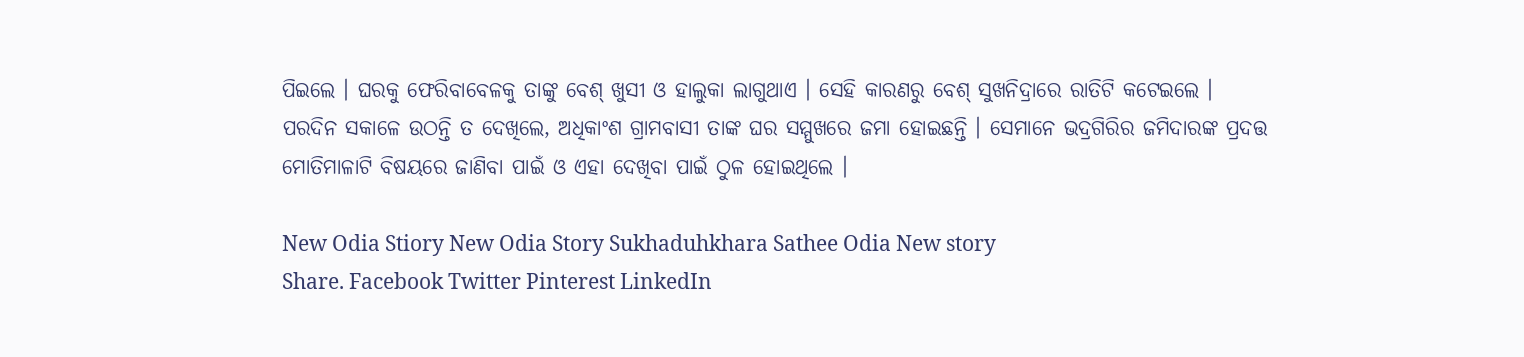ପିଇଲେ । ଘରକୁ ଫେରିବାବେଳକୁ ତାଙ୍କୁ ବେଶ୍ ଖୁସୀ ଓ ହାଲୁକା ଲାଗୁଥାଏ । ସେହି କାରଣରୁ ବେଶ୍ ସୁଖନିଦ୍ରାରେ ରାତିଟି କଟେଇଲେ । ପରଦିନ ସକାଳେ ଉଠନ୍ତି ତ ଦେଖିଲେ, ଅଧିକାଂଶ ଗ୍ରାମବାସୀ ତାଙ୍କ ଘର ସମ୍ମୁଖରେ ଜମା ହୋଇଛନ୍ତି । ସେମାନେ ଭଦ୍ରଗିରିର ଜମିଦାରଙ୍କ ପ୍ରଦତ୍ତ ମୋତିମାଳାଟି ବିଷୟରେ ଜାଣିବା ପାଇଁ ଓ ଏହା ଦେଖିବା ପାଇଁ ଠୁଳ ହୋଇଥିଲେ ।

New Odia Stiory New Odia Story Sukhaduhkhara Sathee Odia New story
Share. Facebook Twitter Pinterest LinkedIn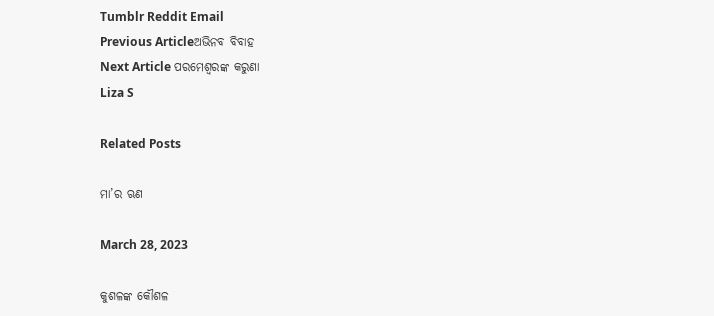Tumblr Reddit Email
Previous Articleଅଭିନବ ବିବାହ
Next Article ପରମେଶ୍ୱରଙ୍କ କରୁଣା
Liza S

Related Posts

ମା’ର ଋଣ

March 28, 2023

କୁଶଳଙ୍କ କୌଶଳ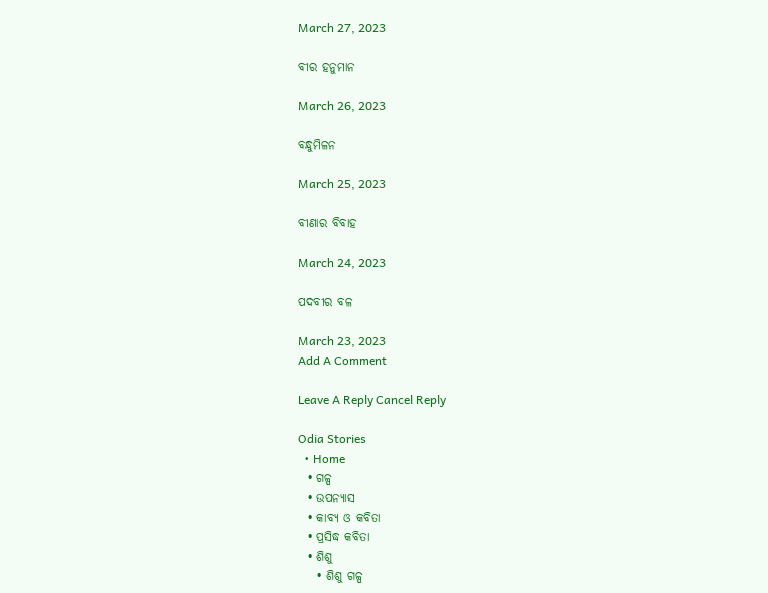March 27, 2023

ବୀର ହନୁମାନ

March 26, 2023

ବନ୍ଧୁମିଳନ

March 25, 2023

ବୀଣାର ବିବାହ

March 24, 2023

ପଦବୀର ବଳ

March 23, 2023
Add A Comment

Leave A Reply Cancel Reply

Odia Stories
  • Home
  • ଗଳ୍ପ
  • ଉପନ୍ୟାସ
  • କାବ୍ୟ ଓ କବିତା
  • ପ୍ରସିଦ୍ଧ କବିତା
  • ଶିଶୁ
    • ଶିଶୁ ଗଳ୍ପ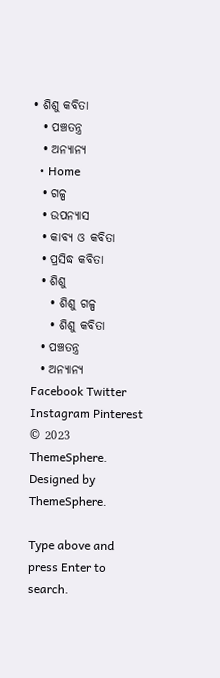• ଶିଶୁ କବିତା
  • ପଞ୍ଚତନ୍ତ୍ର
  • ଅନ୍ୟାନ୍ୟ
  • Home
  • ଗଳ୍ପ
  • ଉପନ୍ୟାସ
  • କାବ୍ୟ ଓ କବିତା
  • ପ୍ରସିଦ୍ଧ କବିତା
  • ଶିଶୁ
    • ଶିଶୁ ଗଳ୍ପ
    • ଶିଶୁ କବିତା
  • ପଞ୍ଚତନ୍ତ୍ର
  • ଅନ୍ୟାନ୍ୟ
Facebook Twitter Instagram Pinterest
© 2023 ThemeSphere. Designed by ThemeSphere.

Type above and press Enter to search.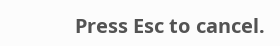Press Esc to cancel.